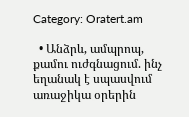Category: Oratert.am

  • Անձրև, ամպրոպ, քամու ուժգնացում. ինչ եղանակ է սպասվում առաջիկա օրերին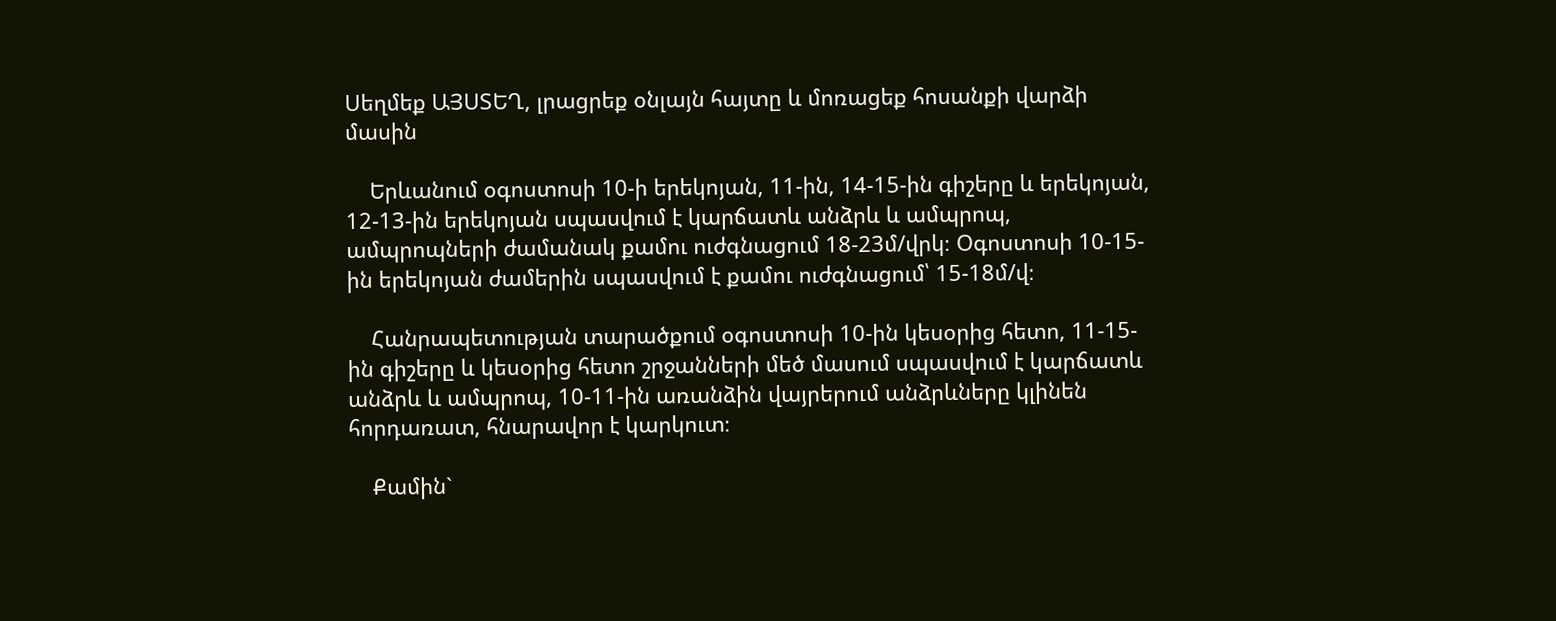Սեղմեք ԱՅՍՏԵՂ, լրացրեք օնլայն հայտը և մոռացեք հոսանքի վարձի մասին

    Երևանում օգոստոսի 10-ի երեկոյան, 11-ին, 14-15-ին գիշերը և երեկոյան, 12-13-ին երեկոյան սպասվում է կարճատև անձրև և ամպրոպ, ամպրոպների ժամանակ քամու ուժգնացում 18-23մ/վրկ։ Օգոստոսի 10-15-ին երեկոյան ժամերին սպասվում է քամու ուժգնացում՝ 15-18մ/վ։

    Հանրապետության տարածքում օգոստոսի 10-ին կեսօրից հետո, 11-15-ին գիշերը և կեսօրից հետո շրջանների մեծ մասում սպասվում է կարճատև անձրև և ամպրոպ, 10-11-ին առանձին վայրերում անձրևները կլինեն հորդառատ, հնարավոր է կարկուտ։

    Քամին`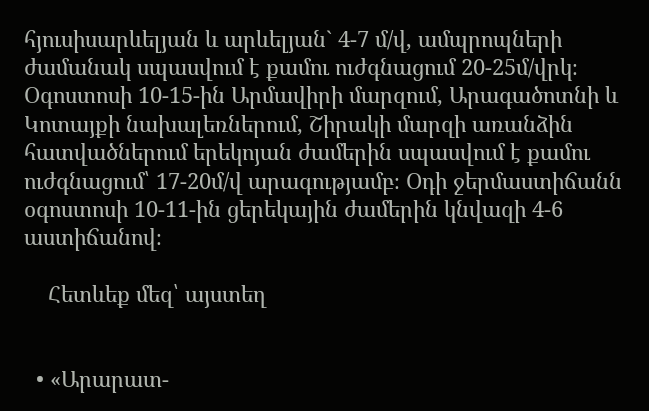հյուսիսարևելյան և արևելյան` 4-7 մ/վ, ամպրոպների ժամանակ սպասվում է քամու ուժգնացում 20-25մ/վրկ։ Օգոստոսի 10-15-ին Արմավիրի մարզում, Արագածոտնի և Կոտայքի նախալեռներում, Շիրակի մարզի առանձին հատվածներում երեկոյան ժամերին սպասվում է քամու ուժգնացում՝ 17-20մ/վ արագությամբ։ Օդի ջերմաստիճանն օգոստոսի 10-11-ին ցերեկային ժամերին կնվազի 4-6 աստիճանով։

    Հետևեք մեզ՝ այստեղ


  • «Արարատ-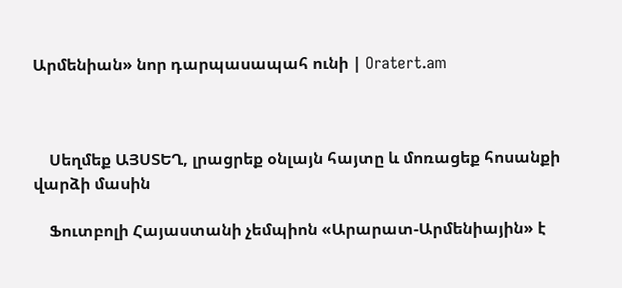Արմենիան» նոր դարպասապահ ունի | Oratert.am



    Սեղմեք ԱՅՍՏԵՂ, լրացրեք օնլայն հայտը և մոռացեք հոսանքի վարձի մասին

    Ֆուտբոլի Հայաստանի չեմպիոն «Արարատ-Արմենիային» է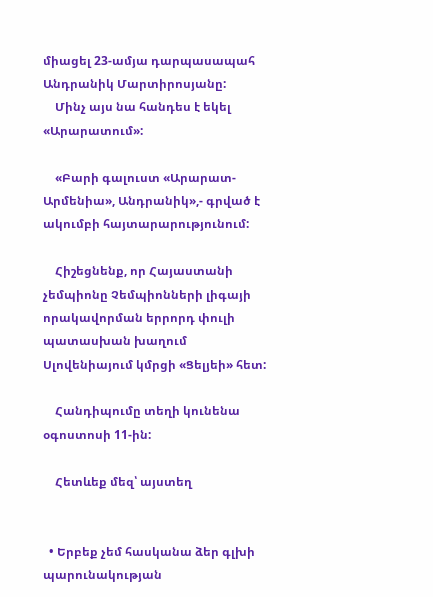միացել 23-ամյա դարպասապահ Անդրանիկ Մարտիրոսյանը:
    Մինչ այս նա հանդես է եկել «Արարատում»:

    «Բարի գալուստ «Արարատ-Արմենիա», Անդրանիկ»,- գրված է ակումբի հայտարարությունում:

    Հիշեցնենք, որ Հայաստանի չեմպիոնը Չեմպիոնների լիգայի որակավորման երրորդ փուլի պատասխան խաղում Սլովենիայում կմրցի «Ցելյեի» հետ:

    Հանդիպումը տեղի կունենա օգոստոսի 11-ին:

    Հետևեք մեզ՝ այստեղ


  • Երբեք չեմ հասկանա ձեր գլխի պարունակության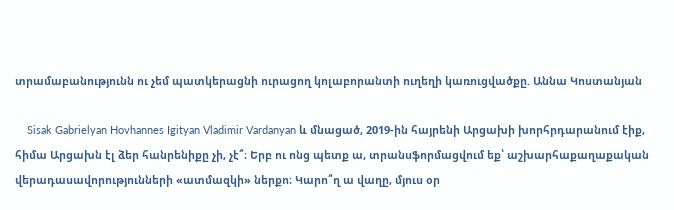տրամաբանությունն ու չեմ պատկերացնի ուրացող կոլաբորանտի ուղեղի կառուցվածքը. Աննա Կոստանյան

    Sisak Gabrielyan Hovhannes Igityan Vladimir Vardanyan և մնացած, 2019-ին հայրենի Արցախի խորհրդարանում էիք, հիմա Արցախն էլ ձեր հանրենիքը չի, չէ՞։ Երբ ու ոնց պետք ա, տրանսֆորմացվում եք՝ աշխարհաքաղաքական վերադասավորությունների «ատմազկի» ներքո։ Կարո՞ղ ա վաղը, մյուս օր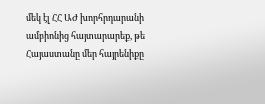մեկ էլ ՀՀ ԱԺ խորհրդարանի ամբիոնից հայտարարեք, թե Հայաստանը մեր հայրենիքը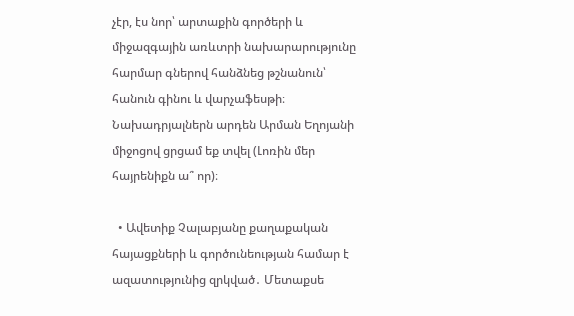չէր, էս նոր՝ արտաքին գործերի և միջազգային առևտրի նախարարությունը հարմար գներով հանձնեց թշնանուն՝ հանուն գինու և վարչաֆեսթի։ Նախադրյալներն արդեն Արման Եղոյանի միջոցով ցրցամ եք տվել (Լոռին մեր հայրենիքն ա՞ որ)։

  • Ավետիք Չալաբյանը քաղաքական հայացքների և գործունեության համար է ազատությունից զրկված․ Մետաքսե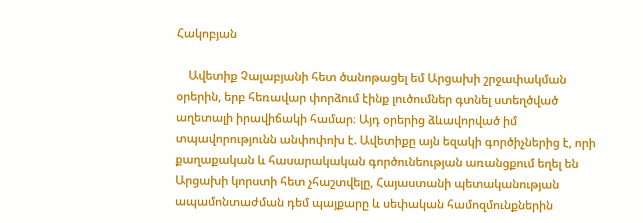Հակոբյան

    Ավետիք Չալաբյանի հետ ծանոթացել եմ Արցախի շրջափակման օրերին, երբ հեռավար փորձում էինք լուծումներ գտնել ստեղծված աղետալի իրավիճակի համար։ Այդ օրերից ձևավորված իմ տպավորությունն անփոփոխ է. Ավետիքը այն եզակի գործիչներից է, որի քաղաքական և հասարակական գործունեության առանցքում եղել են Արցախի կորստի հետ չհաշտվելը, Հայաստանի պետականության ապամոնտաժման դեմ պայքարը և սեփական համոզմունքներին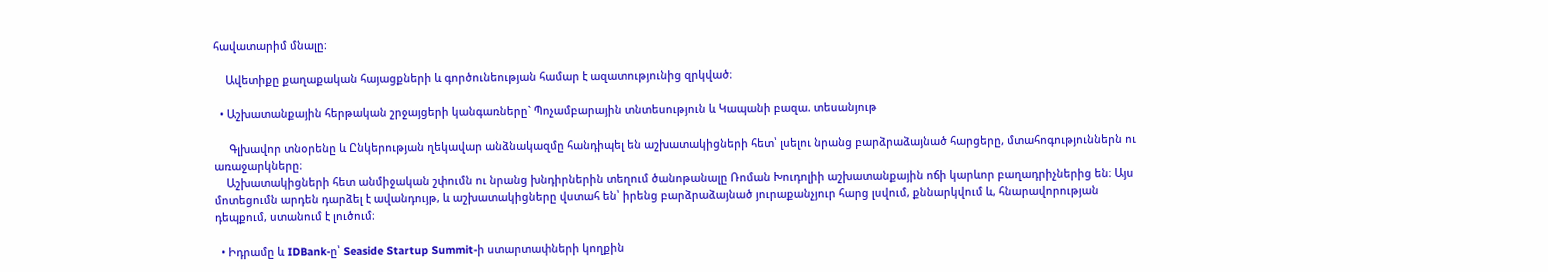հավատարիմ մնալը։

    Ավետիքը քաղաքական հայացքների և գործունեության համար է ազատությունից զրկված։

  • Աշխատանքային հերթական շրջայցերի կանգառները` Պոչամբարային տնտեսություն և Կապանի բազա. տեսանյութ

     Գլխավոր տնօրենը և Ընկերության ղեկավար անձնակազմը հանդիպել են աշխատակիցների հետ՝ լսելու նրանց բարձրաձայնած հարցերը, մտահոգություններն ու առաջարկները։
    Աշխատակիցների հետ անմիջական շփումն ու նրանց խնդիրներին տեղում ծանոթանալը Ռոման Խուդոլիի աշխատանքային ոճի կարևոր բաղադրիչներից են։ Այս մոտեցումն արդեն դարձել է ավանդույթ, և աշխատակիցները վստահ են՝ իրենց բարձրաձայնած յուրաքանչյուր հարց լսվում, քննարկվում և, հնարավորության դեպքում, ստանում է լուծում։

  • Իդրամը և IDBank-ը՝ Seaside Startup Summit-ի ստարտափների կողքին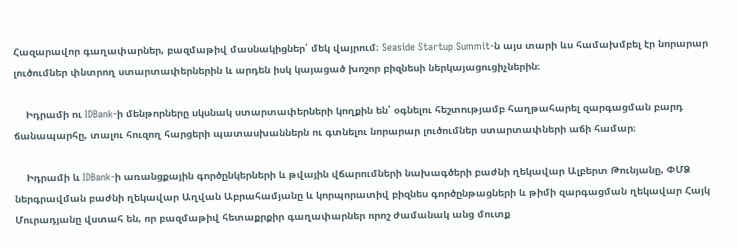Հազարավոր գաղափարներ, բազմաթիվ մասնակիցներ՝ մեկ վայրում։ Seaside Startup Summit-ն այս տարի ևս համախմբել էր նորարար լուծումներ փնտրող ստարտափերներին և արդեն իսկ կայացած խոշոր բիզնեսի ներկայացուցիչներին։

    Իդրամի ու IDBank-ի մենթորները սկսնակ ստարտափերների կողքին են՝ օգնելու հեշտությամբ հաղթահարել զարգացման բարդ ճանապարհը, տալու հուզող հարցերի պատասխաններն ու գտնելու նորարար լուծումներ ստարտափների աճի համար։

    Իդրամի և IDBank-ի առանցքային գործընկերների և թվային վճարումների նախագծերի բաժնի ղեկավար Ալբերտ Թունյանը, ՓՄՁ ներգրավման բաժնի ղեկավար Աղվան Աբրահամյանը և կորպորատիվ բիզնես գործընթացների և թիմի զարգացման ղեկավար Հայկ Մուրադյանը վստահ են, որ բազմաթիվ հետաքրքիր գաղափարներ որոշ ժամանակ անց մուտք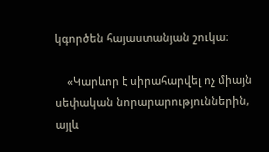կգործեն հայաստանյան շուկա։

    «Կարևոր է սիրահարվել ոչ միայն սեփական նորարարություններին, այլև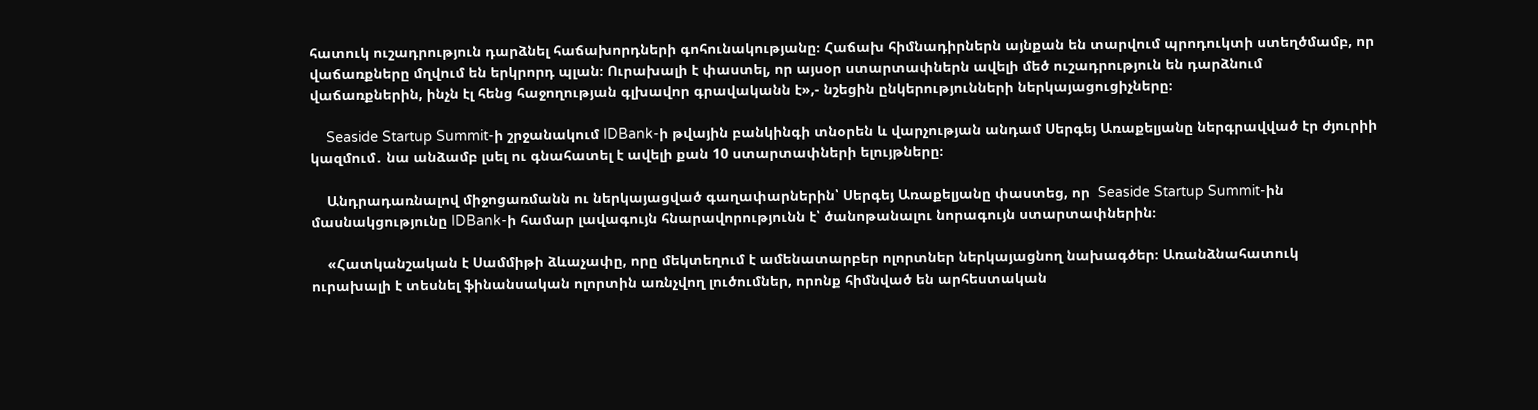հատուկ ուշադրություն դարձնել հաճախորդների գոհունակությանը։ Հաճախ հիմնադիրներն այնքան են տարվում պրոդուկտի ստեղծմամբ, որ վաճառքները մղվում են երկրորդ պլան։ Ուրախալի է փաստել, որ այսօր ստարտափներն ավելի մեծ ուշադրություն են դարձնում վաճառքներին, ինչն էլ հենց հաջողության գլխավոր գրավականն է»,- նշեցին ընկերությունների ներկայացուցիչները։

    Seaside Startup Summit-ի շրջանակում IDBank-ի թվային բանկինգի տնօրեն և վարչության անդամ Սերգեյ Առաքելյանը ներգրավված էր ժյուրիի կազմում․ նա անձամբ լսել ու գնահատել է ավելի քան 10 ստարտափների ելույթները։

    Անդրադառնալով միջոցառմանն ու ներկայացված գաղափարներին՝ Սերգեյ Առաքելյանը փաստեց, որ  Seaside Startup Summit-ին մասնակցությունը IDBank-ի համար լավագույն հնարավորությունն է՝ ծանոթանալու նորագույն ստարտափներին։

    «Հատկանշական է Սամմիթի ձևաչափը, որը մեկտեղում է ամենատարբեր ոլորտներ ներկայացնող նախագծեր։ Առանձնահատուկ ուրախալի է տեսնել ֆինանսական ոլորտին առնչվող լուծումներ, որոնք հիմնված են արհեստական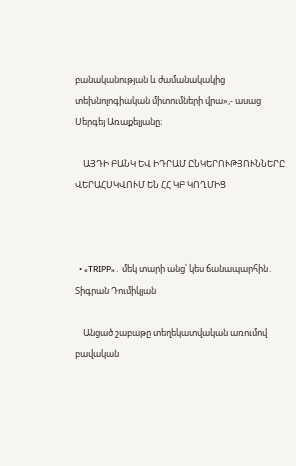բանականության և ժամանակակից տեխնոլոգիական միտումների վրա»,- ասաց Սերգեյ Առաքելյանը։

    ԱՅԴԻ ԲԱՆԿ ԵՎ ԻԴՐԱՄ ԸՆԿԵՐՈՒԹՅՈՒՆՆԵՐԸ ՎԵՐԱՀՍԿՎՈՒՄ ԵՆ ՀՀ ԿԲ ԿՈՂՄԻՑ



  • «TRIPP»․ մեկ տարի անց՝ կես ճանապարհին․ Տիգրան Դումիկյան

    Անցած շաբաթը տեղեկատվական առումով բավական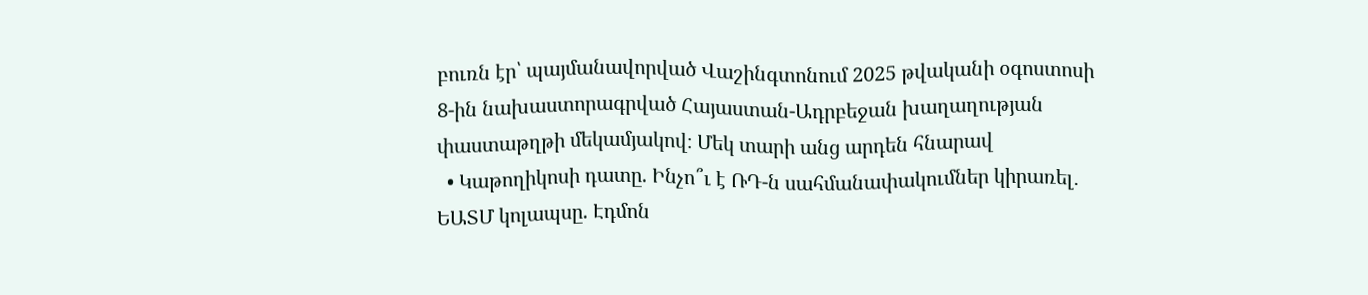բուռն էր՝ պայմանավորված Վաշինգտոնում 2025 թվականի օգոստոսի 8-ին նախաստորագրված Հայաստան-Ադրբեջան խաղաղության փաստաթղթի մեկամյակով։ Մեկ տարի անց արդեն հնարավ
  • Կաթողիկոսի դատը. Ինչո՞ւ է ՌԴ-ն սահմանափակումներ կիրառել․ ԵԱՏՄ կոլապսը. Էդմոն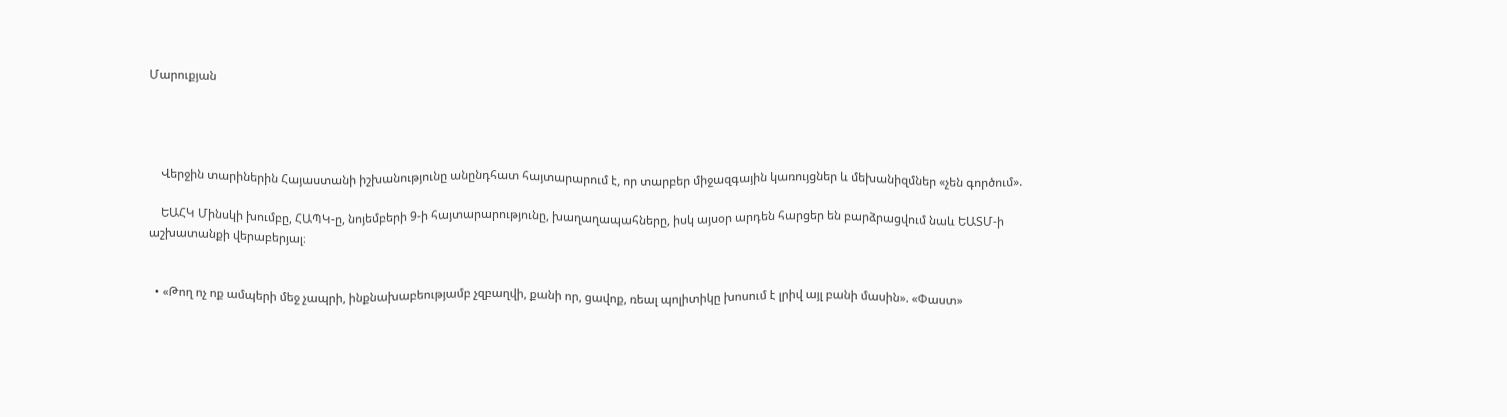Մարուքյան




    Վերջին տարիներին Հայաստանի իշխանությունը անընդհատ հայտարարում է, որ տարբեր միջազգային կառույցներ և մեխանիզմներ «չեն գործում».

    ԵԱՀԿ Մինսկի խումբը, ՀԱՊԿ-ը, նոյեմբերի 9-ի հայտարարությունը, խաղաղապահները, իսկ այսօր արդեն հարցեր են բարձրացվում նաև ԵԱՏՄ-ի աշխատանքի վերաբերյալ։


  • «Թող ոչ ոք ամպերի մեջ չապրի, ինքնախաբեությամբ չզբաղվի, քանի որ, ցավոք, ռեալ պոլիտիկը խոսում է լրիվ այլ բանի մասին». «Փաստ»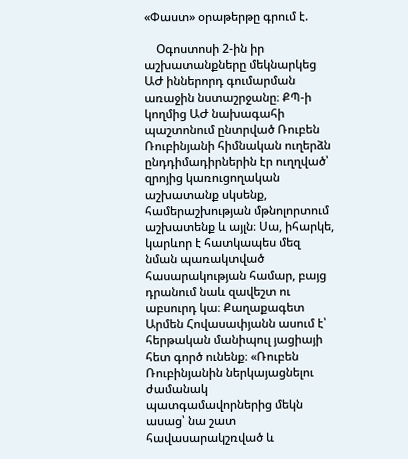«Փաստ» օրաթերթը գրում է.

    Օգոստոսի 2-ին իր աշխատանքները մեկնարկեց ԱԺ իններորդ գումարման առաջին նստաշրջանը։ ՔՊ-ի կողմից ԱԺ նախագահի պաշտոնում ընտրված Ռուբեն Ռուբինյանի հիմնական ուղերձն ընդդիմադիրներին էր ուղղված՝ զրոյից կառուցողական աշխատանք սկսենք, համերաշխության մթնոլորտում աշխատենք և այլն։ Սա, իհարկե, կարևոր է հատկապես մեզ նման պառակտված հասարակության համար, բայց դրանում նաև զավեշտ ու աբսուրդ կա։ Քաղաքագետ Արմեն Հովասափյանն ասում է՝ հերթական մանիպուլ յացիայի հետ գործ ունենք։ «Ռուբեն Ռուբինյանին ներկայացնելու ժամանակ պատգամավորներից մեկն ասաց՝ նա շատ հավասարակշռված և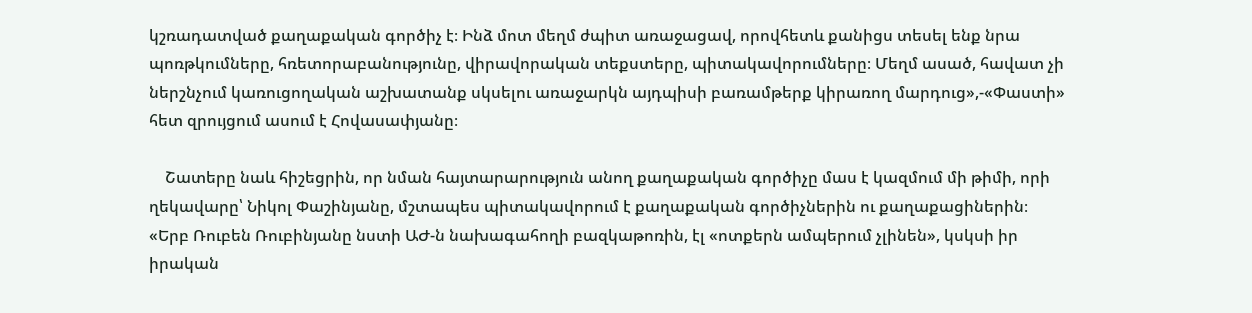կշռադատված քաղաքական գործիչ է։ Ինձ մոտ մեղմ ժպիտ առաջացավ, որովհետև քանիցս տեսել ենք նրա պոռթկումները, հռետորաբանությունը, վիրավորական տեքստերը, պիտակավորումները։ Մեղմ ասած, հավատ չի ներշնչում կառուցողական աշխատանք սկսելու առաջարկն այդպիսի բառամթերք կիրառող մարդուց»,-«Փաստի» հետ զրույցում ասում է Հովասափյանը։

    Շատերը նաև հիշեցրին, որ նման հայտարարություն անող քաղաքական գործիչը մաս է կազմում մի թիմի, որի ղեկավարը՝ Նիկոլ Փաշինյանը, մշտապես պիտակավորում է քաղաքական գործիչներին ու քաղաքացիներին։ «Երբ Ռուբեն Ռուբինյանը նստի ԱԺ-ն նախագահողի բազկաթոռին, էլ «ոտքերն ամպերում չլինեն», կսկսի իր իրական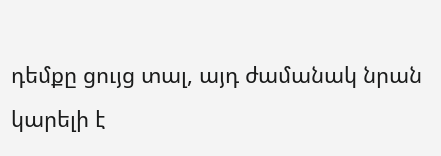դեմքը ցույց տալ, այդ ժամանակ նրան կարելի է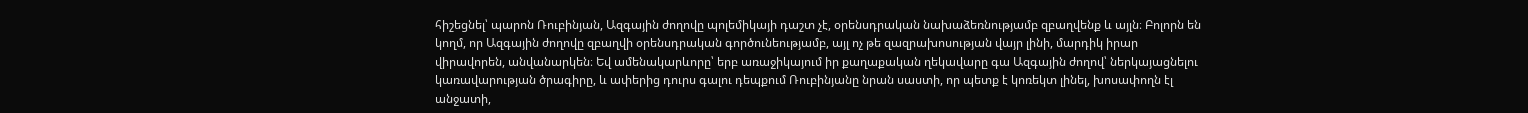հիշեցնել՝ պարոն Ռուբինյան, Ազգային ժողովը պոլեմիկայի դաշտ չէ, օրենսդրական նախաձեռնությամբ զբաղվենք և այլն։ Բոլորն են կողմ, որ Ազգային ժողովը զբաղվի օրենսդրական գործունեությամբ, այլ ոչ թե զազրախոսության վայր լինի, մարդիկ իրար վիրավորեն, անվանարկեն։ Եվ ամենակարևորը՝ երբ առաջիկայում իր քաղաքական ղեկավարը գա Ազգային ժողով՝ ներկայացնելու կառավարության ծրագիրը, և ափերից դուրս գալու դեպքում Ռուբինյանը նրան սաստի, որ պետք է կոռեկտ լինել, խոսափողն էլ անջատի,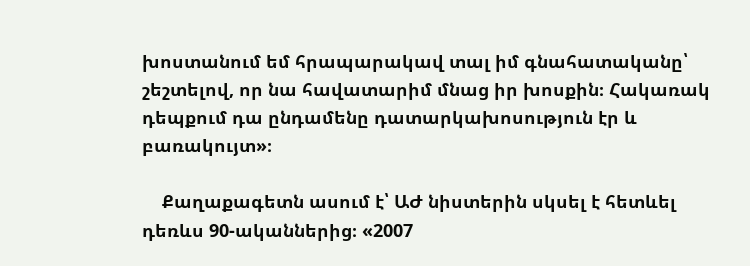խոստանում եմ հրապարակավ տալ իմ գնահատականը՝ շեշտելով, որ նա հավատարիմ մնաց իր խոսքին։ Հակառակ դեպքում դա ընդամենը դատարկախոսություն էր և բառակույտ»։

    Քաղաքագետն ասում է՝ ԱԺ նիստերին սկսել է հետևել դեռևս 90-ականներից։ «2007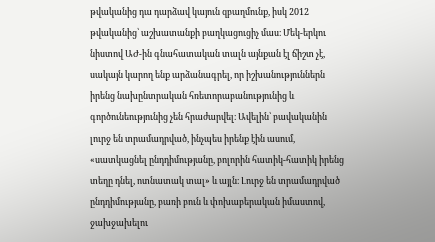թվականից դա դարձավ կայուն զբաղմունք, իսկ 2012 թվականից՝ աշխատանքի բաղկացուցիչ մաս։ Մեկ-երկու նիստով ԱԺ-ին գնահատական տալն այնքան էլ ճիշտ չէ, սակայն կարող ենք արձանագրել, որ իշխանություններն իրենց նախընտրական հռետորաբանությունից և գործունեությունից չեն հրաժարվել։ Ավելին՝ բավականին լուրջ են տրամադրված, ինչպես իրենք էին ասում, «սատկացնել ընդդիմությանը, բոլորին հատիկ-հատիկ իրենց տեղը դնել, ոտնատակ տալ» և այլն։ Լուրջ են տրամադրված ընդդիմությանը, բառի բուն և փոխաբերական իմաստով, ջախջախելու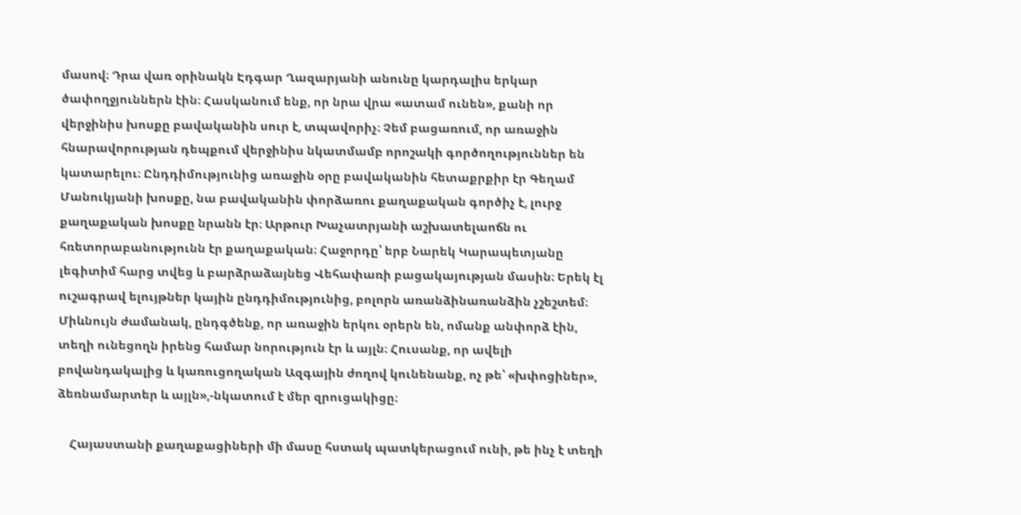մասով։ Դրա վառ օրինակն Էդգար Ղազարյանի անունը կարդալիս երկար ծափողջյուններն էին։ Հասկանում ենք, որ նրա վրա «ատամ ունեն», քանի որ վերջինիս խոսքը բավականին սուր է, տպավորիչ։ Չեմ բացառում, որ առաջին հնարավորության դեպքում վերջինիս նկատմամբ որոշակի գործողություններ են կատարելու։ Ընդդիմությունից առաջին օրը բավականին հետաքրքիր էր Գեղամ Մանուկյանի խոսքը, նա բավականին փորձառու քաղաքական գործիչ է, լուրջ քաղաքական խոսքը նրանն էր։ Արթուր Խաչատրյանի աշխատելաոճն ու հռետորաբանությունն էր քաղաքական։ Հաջորդը՝ երբ Նարեկ Կարապետյանը լեգիտիմ հարց տվեց և բարձրաձայնեց Վեհափառի բացակայության մասին։ Երեկ էլ ուշագրավ ելույթներ կային ընդդիմությունից, բոլորն առանձինառանձին չշեշտեմ։ Միևնույն ժամանակ, ընդգծենք, որ առաջին երկու օրերն են, ոմանք անփորձ էին, տեղի ունեցողն իրենց համար նորություն էր և այլն։ Հուսանք, որ ավելի բովանդակալից և կառուցողական Ազգային ժողով կունենանք, ոչ թե՝ «խփոցիներ», ձեռնամարտեր և այլն»,-նկատում է մեր զրուցակիցը։

    Հայաստանի քաղաքացիների մի մասը հստակ պատկերացում ունի, թե ինչ է տեղի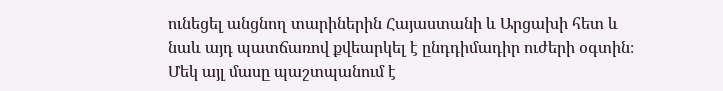ունեցել անցնող տարիներին Հայաստանի և Արցախի հետ և նաև այդ պատճառով քվեարկել է ընդդիմադիր ուժերի օգտին։ Մեկ այլ մասը պաշտպանում է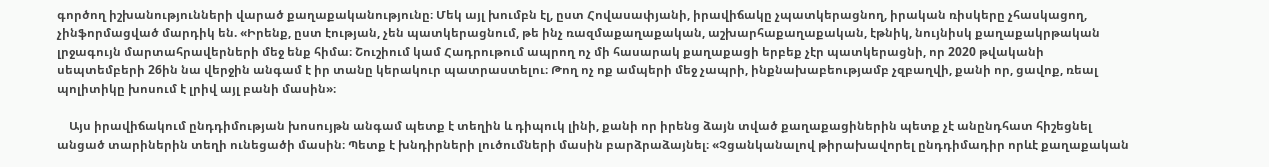գործող իշխանությունների վարած քաղաքականությունը։ Մեկ այլ խումբն էլ, ըստ Հովասափյանի, իրավիճակը չպատկերացնող, իրական ռիսկերը չհասկացող, չինֆորմացված մարդիկ են. «Իրենք, ըստ էության, չեն պատկերացնում, թե ինչ ռազմաքաղաքական, աշխարհաքաղաքական, էթնիկ, նույնիսկ քաղաքակրթական լրջագույն մարտահրավերների մեջ ենք հիմա։ Շուշիում կամ Հադրութում ապրող ոչ մի հասարակ քաղաքացի երբեք չէր պատկերացնի, որ 2020 թվականի սեպտեմբերի 26ին նա վերջին անգամ է իր տանը կերակուր պատրաստելու։ Թող ոչ ոք ամպերի մեջ չապրի, ինքնախաբեությամբ չզբաղվի, քանի որ, ցավոք, ռեալ պոլիտիկը խոսում է լրիվ այլ բանի մասին»։

    Այս իրավիճակում ընդդիմության խոսույթն անգամ պետք է տեղին և դիպուկ լինի, քանի որ իրենց ձայն տված քաղաքացիներին պետք չէ անընդհատ հիշեցնել անցած տարիներին տեղի ունեցածի մասին։ Պետք է խնդիրների լուծումների մասին բարձրաձայնել։ «Չցանկանալով թիրախավորել ընդդիմադիր որևէ քաղաքական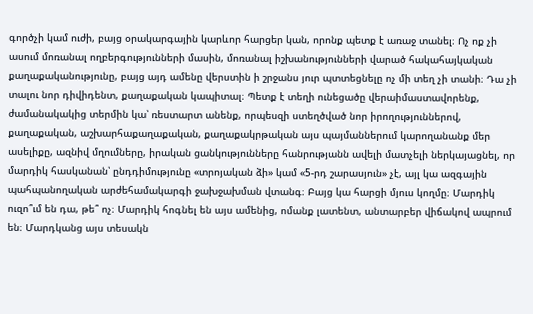գործչի կամ ուժի, բայց օրակարգային կարևոր հարցեր կան, որոնք պետք է առաջ տանել։ Ոչ ոք չի ասում մոռանալ ողբերգությունների մասին, մոռանալ իշխանությունների վարած հակահայկական քաղաքականությունը, բայց այդ ամենը վերստին ի շրջանս յուր պտտեցնելը ոչ մի տեղ չի տանի։ Դա չի տալու նոր դիվիդենտ, քաղաքական կապիտալ։ Պետք է տեղի ունեցածը վերաիմաստավորենք, ժամանակակից տերմին կա՝ ռեստարտ անենք, որպեսզի ստեղծված նոր իրողություններով, քաղաքական, աշխարհաքաղաքական, քաղաքակրթական այս պայմաններում կարողանանք մեր ասելիքը, ազնիվ մղումները, իրական ցանկությունները հանրությանն ավելի մատչելի ներկայացնել, որ մարդիկ հասկանան՝ ընդդիմությունը «տրոյական ձի» կամ «5-րդ շարասյուն» չէ, այլ կա ազգային պահպանողական արժեհամակարգի ջախջախման վտանգ։ Բայց կա հարցի մյուս կողմը։ Մարդիկ ուզո՞ւմ են դա, թե՞ ոչ։ Մարդիկ հոգնել են այս ամենից, ոմանք լատենտ, անտարբեր վիճակով ապրում են։ Մարդկանց այս տեսակն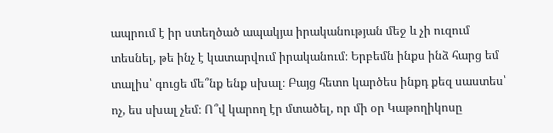ապրում է իր ստեղծած ապակյա իրականության մեջ և չի ուզում տեսնել, թե ինչ է կատարվում իրականում։ Երբեմն ինքս ինձ հարց եմ տալիս՝ գուցե մե՞նք ենք սխալ։ Բայց հետո կարծես ինքդ քեզ սաստես՝ ոչ, ես սխալ չեմ։ Ո՞վ կարող էր մտածել, որ մի օր Կաթողիկոսը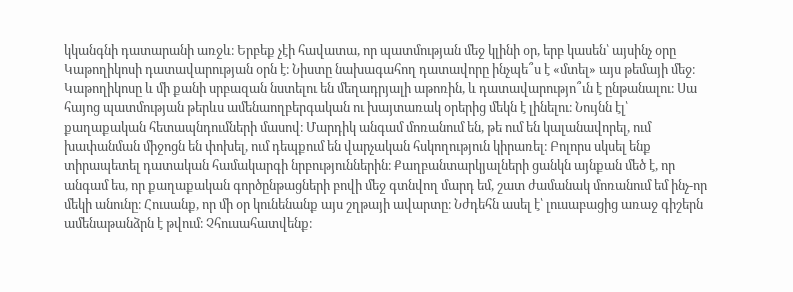կկանգնի դատարանի առջև։ Երբեք չէի հավատա, որ պատմության մեջ կլինի օր, երբ կասեն՝ այսինչ օրը Կաթողիկոսի դատավարության օրն է։ Նիստը նախագահող դատավորը ինչպե՞ս է «մտել» այս թեմայի մեջ։ Կաթողիկոսը և մի քանի սրբազան նստելու են մեղադրյալի աթոռին, և դատավարությո՞ւն է ընթանալու։ Սա հայոց պատմության թերևս ամենաողբերգական ու խայտառակ օրերից մեկն է լինելու։ Նույնն էլ՝ քաղաքական հետապնդումների մասով։ Մարդիկ անգամ մոռանում են, թե ում են կալանավորել, ում խափանման միջոցն են փոխել, ում դեպքում են վարչական հսկողություն կիրառել։ Բոլորս սկսել ենք տիրապետել դատական համակարգի նրբություններին։ Քաղբանտարկյալների ցանկն այնքան մեծ է, որ անգամ ես, որ քաղաքական գործընթացների բովի մեջ գտնվող մարդ եմ, շատ ժամանակ մոռանում եմ ինչ-որ մեկի անունը։ Հուսանք, որ մի օր կունենանք այս շղթայի ավարտը։ Նժդեհն ասել է՝ լուսաբացից առաջ գիշերն ամենաթանձրն է թվում։ Չհուսահատվենք։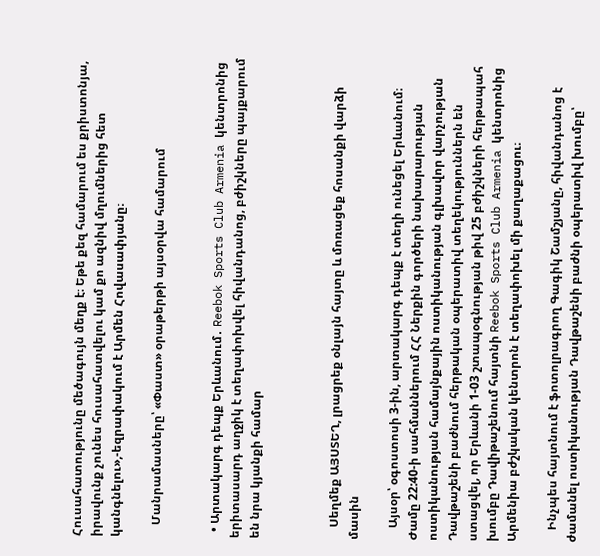Հուսահատությունը մեծագույն մեղք է։ Եթե քեզ համարում ես քրիստոնյա, իրավունք չունես հուսահատվելու կամ քո ազնիվ մղումներից հետ կանգնելու»,-եզրափակում է Արմեն Հովասափյանը։

    Մանրամասները՝ «Փաստ» օրաթերթի այսօրվա համարում


  • Արտակարգ դեպք Երևանում․ Reebok Sports Club Armenia կենտրոնից երիտասարդ աղջիկ է տեղափոխվել հիվանդանոց, բժիշկները պայքարում են նրա կյանքի համար



    Սեղմեք ԱՅՍՏԵՂ, լրացրեք օնլայն հայտը և մոռացեք հոսանքի վարձի մասին

    Այսօր՝ օգոստոսի 3-ին, արտակարգ դեպք է տեղի ունեցել Երևանում։ Ժամը 22:40-ի սահմաններում ՀՀ Ներքին գործերի նախարարության ոստիկանության համայնքային ոստիկանության գլխավոր վարչության Դավթաշենի բաժնում հերթական օպերատիվ տեղեկություններն են ստացվել, որ Երևանի 1-03 շտապօգնության թիվ 25 բժիշկների հերթապահ խումբը Դավիթաշենում հայտնի Reebok Sports Club Armenia կենտրոնից Արմենիա բժշկական կենտրոն է տեղափոխել մի քաղաքացու։

    Ինչպես հայտնում է ֆոտոլրագրող Գագիկ Շամշյանը, հիվանդանոց է ժամանել ոստիկանության Դավթաշենի բաժնի օպերատիվ խումբը՝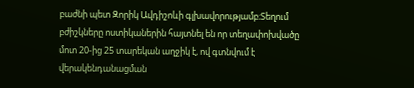բաժնի պետ Զորիկ Ավդիշոևի գլխավորությամբ։Տեղում բժիշկները ոստիկաներին հայտնել են որ տեղափոխվածը մոտ 20-ից 25 տարեկան աղջիկ է, ով գտնվում է վերակենդանացման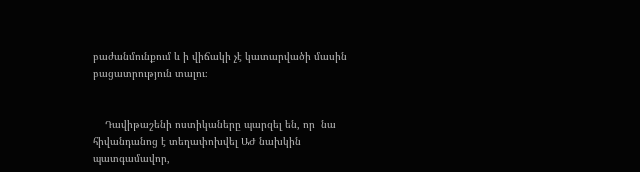բաժանմունքում և ի վիճակի չէ կատարվածի մասին բացատրություն տալու։


    Դավիթաշենի ոստիկաները պարզել են, որ  նա հիվանդանոց է տեղափոխվել ԱԺ նախկին պատգամավոր,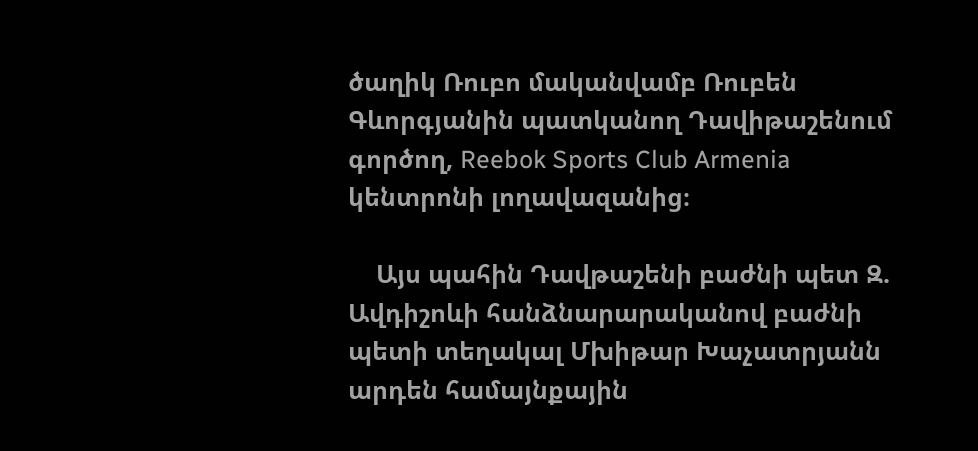ծաղիկ Ռուբո մականվամբ Ռուբեն Գևորգյանին պատկանող Դավիթաշենում գործող, Reebok Sports Club Armenia կենտրոնի լողավազանից։

    Այս պահին Դավթաշենի բաժնի պետ Զ. Ավդիշոևի հանձնարարականով բաժնի պետի տեղակալ Մխիթար Խաչատրյանն արդեն համայնքային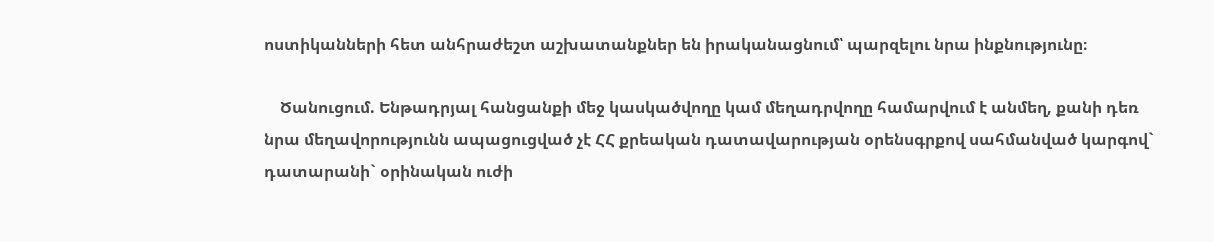ոստիկանների հետ անհրաժեշտ աշխատանքներ են իրականացնում՝ պարզելու նրա ինքնությունը։

    Ծանուցում. Ենթադրյալ հանցանքի մեջ կասկածվողը կամ մեղադրվողը համարվում է անմեղ, քանի դեռ նրա մեղավորությունն ապացուցված չէ ՀՀ քրեական դատավարության օրենսգրքով սահմանված կարգով` դատարանի` օրինական ուժի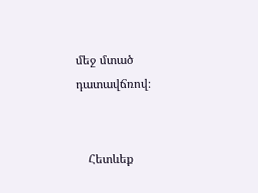մեջ մտած դատավճռով։


    Հետևեք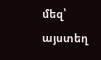մեզ՝ այստեղ